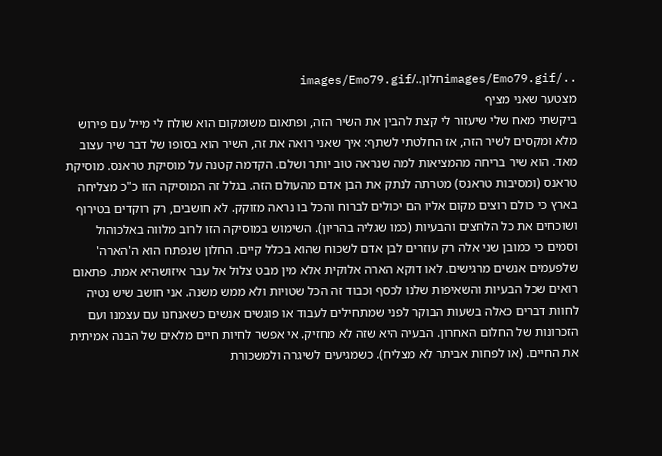../images/Emo79.gifחלון../images/Emo79.gif
מצטער שאני מציף
ביקשתי מאח שלי שיעזור לי קצת להבין את השיר הזה, ופתאום משומקום הוא שולח לי מייל עם פירוש מלא ומקסים לשיר הזה, אז החלטתי לשתף: איך שאני רואה את זה, השיר הוא בסופו של דבר שיר עצוב מאד. הוא שיר בריחה מהמציאות למה שנראה טוב יותר ושלם. הקדמה קטנה על מוסיקת טראנס. מוסיקת טראנס (ומסיבות טראנס) מטרתה לנתק את הבן אדם מהעולם הזה. בגלל זה המוסיקה הזו כ"כ מצליחה בארץ כי כולם רוצים מקום אליו הם יכולים לברוח והכל בו נראה מזוקק. לא חושבים, רק רוקדים בטירוף ושוכחים את כל הלחצים והבעיות (כמו שגליה בהריון). השימוש במוסיקה הזו לרוב מלווה באלכוהול וסמים כי כמובן שני אלה רק עוזרים לבן אדם לשכוח שהוא בכלל קיים. החלון שנפתח הוא ה'הארה' שלפעמים אנשים מרגישים. לאו דוקא הארה אלוקית אלא מין מבט צלול אל עבר איזושהיא אמת. פתאום רואים שכל הבעיות והשאיפות שלנו לכסף וכבוד זה הכל שטויות ולא ממש משנה. אני חושב שיש נטיה לחוות דברים כאלה בשעות הבוקר לפני שמתחילים לעבוד או פוגשים אנשים כשאנחנו עם עצמנו ועם הזכרונות של החלום האחרון. הבעיה היא שזה לא מחזיק. אי אפשר לחיות חיים מלאים של הבנה אמיתית את החיים. (או לפחות אביתר לא מצליח). כשמגיעים לשיגרה ולמשכורת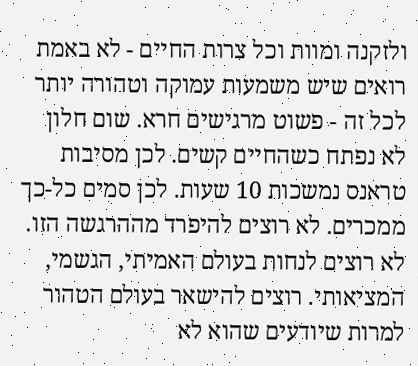ולזקנה ומוות וכל צרות החיים - לא באמת רואים שיש משמעות עמוקה וטהורה יותר לכל זה - פשוט מרגישים חרא. שום חלון לא נפתח כשהחיים קשים. לכן מסיבות טראנס נמשכות 10 שעות. לכן סמים כל-כך ממכרים. לא רוצים להיפרד מההרגשה הזו. לא רוצים לנחות בעולם האמיתי, הגשמי, המציאותי. רוצים להישאר בעולם הטהור למרות שיודעים שהוא לא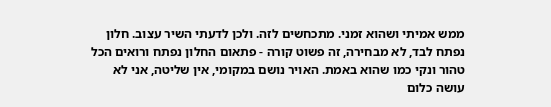ממש אמיתי ושהוא זמני. מתכחשים לזה. ולכן לדעתי השיר עצוב. חלון נפתח לבד, לא מבחירה, זה פשוט קורה - פתאום החלון נפתח ורואים הכל טהור ונקי כמו שהוא באמת. האויר נושם במקומי, אין שליטה, אני לא עושה כלום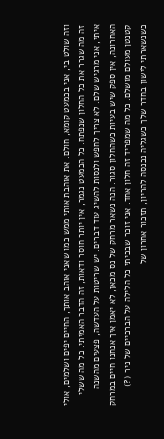וזה שולט בי, אני בכמעט קומא, חולם. את אוהבת אותי ממש כמו שאני אוהב אותך, החיים יפים ושלמים, אולי זה מה שגרר את כל החלון שנפתח. כל הכמעט נגמר, אין יותר חוסר ודאות, זה הדבר האמיתי. כל מה ששלי איתי, אני מרגיש שלם. לא צריך לחפש ולנסות להשיג עוד דברים. יש שריטות על העדשה, פצעים מהשנה האחרונה, אין ספק שיש בעיות כשהחלון סגור. הנה נשאר מרחק של נס מכאן, לא יאמן איך אנחנו חיים במרחק קטנטן מעולם מושלם. כל מה שמפריד זה חלון אחד. אני זוכר שבכיתי כל הלילה על הברכיים של ניר (?) כשנשארתי לישון בחדר שלך כשגליה נכנסה להריון, תזכור אחרון של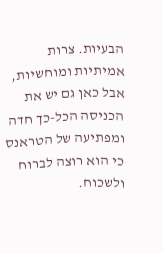הבעיות. צרות אמיתיות ומוחשיות, אבל כאן גם יש את הכניסה הכל-כך חדה ומפתיעה של הטראנס כי הוא רוצה לברוח ולשכוח.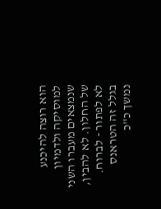הוא רוצה להיכנע למוסיקה ולדמיון שנמצאים מעברו השני של החלון. לא להבין, לא לפתור - לברוח. בגלל זה הטראנס נמשך כ"כ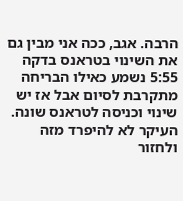הרבה. אגב, ככה אני מבין גם את השינוי בטראנס בדקה 5:55 נשמע כאילו הבריחה מתקרבת לסיום אבל אז יש שינוי וכניסה לטראנס שונה. העיקר לא להיפרד מזה ולחזור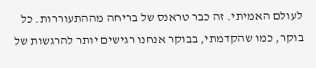לעולם האמיתי. זה כבר טראנס של בריחה מההתעוררות. כל בוקר, כמו שהקדמתי, בבוקר אנחנו רגישים יותר להרגשות של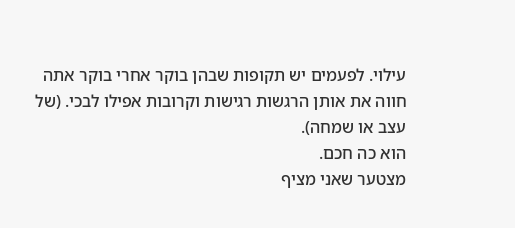עילוי. לפעמים יש תקופות שבהן בוקר אחרי בוקר אתה חווה את אותן הרגשות רגישות וקרובות אפילו לבכי. (של עצב או שמחה).
הוא כה חכם.
מצטער שאני מציף